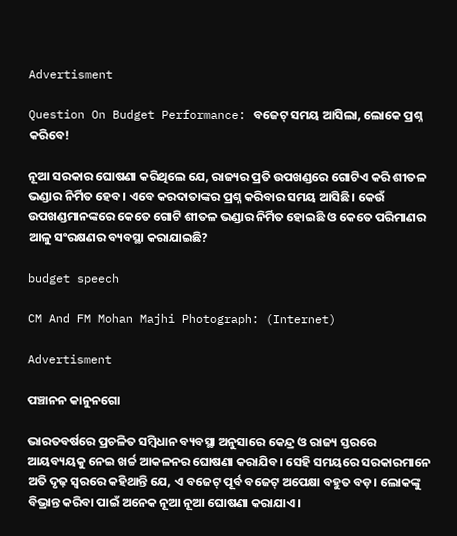Advertisment

Question On Budget Performance: ବଜେଟ୍‍ ସମୟ ଆସିଲା, ଲୋକେ ପ୍ରଶ୍ନ କରିବେ!

ନୂଆ ସରକାର ଘୋଷଣା କରିଥିଲେ ଯେ, ରାଜ୍ୟର ପ୍ରତି ଉପଖଣ୍ଡରେ ଗୋଟିଏ କରି ଶୀତଳ ଭଣ୍ଡାର ନିର୍ମିତ ହେବ। ଏବେ କରଦାତାଙ୍କର ପ୍ରଶ୍ନ କରିବାର ସମୟ ଆସିଛି। କେଉଁ ଉପଖଣ୍ଡମାନଙ୍କରେ କେତେ ଗୋଟି ଶୀତଳ ଭଣ୍ଡାର ନିର୍ମିତ ହୋଇଛି ଓ କେତେ ପରିମାଣର ଆଳୁ ସଂରକ୍ଷଣର ବ୍ୟବସ୍ଥା କରାଯାଇଛି?

budget speech

CM And FM Mohan Majhi Photograph: (Internet)

Advertisment

ପଞ୍ଚାନନ କାନୁନଗୋ

ଭାରତବର୍ଷରେ ପ୍ରଚଳିତ ସମ୍ବିଧାନ ବ୍ୟବସ୍ଥା ଅନୁସାରେ କେନ୍ଦ୍ର ଓ ରାଜ୍ୟ ସ୍ତରରେ ଆୟବ୍ୟୟକୁ ନେଇ ଖର୍ଚ୍ଚ ଆକଳନର ଘୋଷଣା କରାଯିବ। ସେହି ସମୟରେ ସରକାରମାନେ ଅତି ଦୃଢ଼ ସ୍ୱରରେ କହିଥାନ୍ତି ଯେ, ଏ ବଜେଟ୍‍ ପୂର୍ବ ବଜେଟ୍‍ ଅପେକ୍ଷା ବହୁତ ବଡ଼। ଲୋକଙ୍କୁ ବିଭ୍ରାନ୍ତ କରିବା ପାଇଁ ଅନେକ ନୂଆ ନୂଆ ଘୋଷଣା କରାଯାଏ।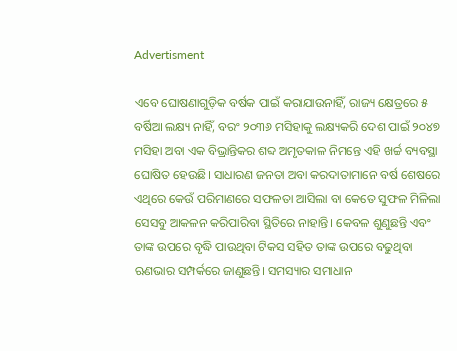Advertisment

ଏବେ ଘୋଷଣାଗୁଡ଼ିକ ବର୍ଷକ ପାଇଁ କରାଯାଉନାହିଁ, ରାଜ୍ୟ କ୍ଷେତ୍ରରେ ୫ ବର୍ଷିଆ ଲକ୍ଷ୍ୟ ନାହିଁ, ବରଂ ୨୦୩୬ ମସିହାକୁ ଲକ୍ଷ୍ୟକରି ଦେଶ ପାଇଁ ୨୦୪୭ ମସିହା ଅବା ଏକ ବିଭ୍ରାନ୍ତିକର ଶବ୍ଦ ଅମୃତକାଳ ନିମନ୍ତେ ଏହି ଖର୍ଚ୍ଚ ବ୍ୟବସ୍ଥା ଘୋଷିତ ହେଉଛି। ସାଧାରଣ ଜନତା ଅବା କରଦାତାମାନେ ବର୍ଷ ଶେଷରେ ଏଥିରେ କେଉଁ ପରିମାଣରେ ସଫଳତା ଆସିଲା ବା କେତେ ସୁଫଳ ମିଳିଲା ସେସବୁ ଆକଳନ କରିପାରିବା ସ୍ଥିତିରେ ନାହାନ୍ତି। କେବଳ ଶୁଣୁଛନ୍ତି ଏବଂ ତାଙ୍କ ଉପରେ ବୃଦ୍ଧି ପାଉଥିବା ଟିକସ ସହିତ ତାଙ୍କ ଉପରେ ବଢୁଥିବା ଋଣଭାର ସମ୍ପର୍କରେ ଜାଣୁଛନ୍ତି। ସମସ୍ୟାର ସମାଧାନ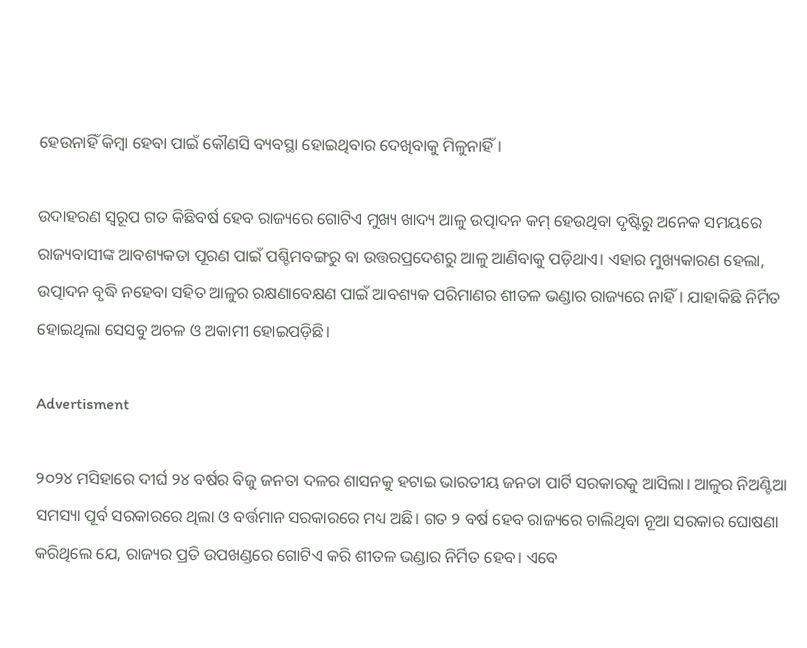ହେଉନାହିଁ କିମ୍ବା ହେବା ପାଇଁ କୌଣସି ବ୍ୟବସ୍ଥା ହୋଇଥିବାର ଦେଖିବାକୁ ମିଳୁନାହିଁ।

ଉଦାହରଣ ସ୍ୱରୂପ ଗତ କିଛିବର୍ଷ ହେବ ରାଜ୍ୟରେ ଗୋଟିଏ ମୁଖ୍ୟ ଖାଦ୍ୟ ଆଳୁ ଉତ୍ପାଦନ କମ୍‍ ହେଉଥିବା ଦୃଷ୍ଟିରୁ ଅନେକ ସମୟରେ ରାଜ୍ୟବାସୀଙ୍କ ଆବଶ୍ୟକତା ପୂରଣ ପାଇଁ ପଶ୍ଚିମବଙ୍ଗରୁ ବା ଉତ୍ତରପ୍ରଦେଶରୁ ଆଳୁ ଆଣିବାକୁ ପଡ଼ିଥାଏ। ଏହାର ମୁଖ୍ୟକାରଣ ହେଲା, ଉତ୍ପାଦନ ବୃଦ୍ଧି ନହେବା ସହିତ ଆଳୁର ରକ୍ଷଣାବେକ୍ଷଣ ପାଇଁ ଆବଶ୍ୟକ ପରିମାଣର ଶୀତଳ ଭଣ୍ଡାର ରାଜ୍ୟରେ ନାହିଁ। ଯାହାକିଛି ନିର୍ମିତ ହୋଇଥିଲା ସେସବୁ ଅଚଳ ଓ ଅକାମୀ ହୋଇପଡ଼ିଛି।

Advertisment

୨୦୨୪ ମସିହାରେ ଦୀର୍ଘ ୨୪ ବର୍ଷର ବିଜୁ ଜନତା ଦଳର ଶାସନକୁ ହଟାଇ ଭାରତୀୟ ଜନତା ପାର୍ଟି ସରକାରକୁ ଆସିଲା। ଆଳୁର ନିଅଣ୍ଟିଆ ସମସ୍ୟା ପୂର୍ବ ସରକାରରେ ଥିଲା ଓ ବର୍ତ୍ତମାନ ସରକାରରେ ମଧ୍ୟ ଅଛି। ଗତ ୨ ବର୍ଷ ହେବ ରାଜ୍ୟରେ ଚାଲିଥିବା ନୂଆ ସରକାର ଘୋଷଣା କରିଥିଲେ ଯେ, ରାଜ୍ୟର ପ୍ରତି ଉପଖଣ୍ଡରେ ଗୋଟିଏ କରି ଶୀତଳ ଭଣ୍ଡାର ନିର୍ମିତ ହେବ। ଏବେ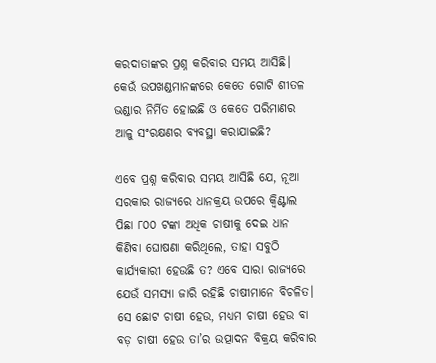କରଦାତାଙ୍କର ପ୍ରଶ୍ନ କରିବାର ସମୟ ଆସିଛି। କେଉଁ ଉପଖଣ୍ଡମାନଙ୍କରେ କେତେ ଗୋଟି ଶୀତଳ ଭଣ୍ଡାର ନିର୍ମିତ ହୋଇଛି ଓ କେତେ ପରିମାଣର ଆଳୁ ସଂରକ୍ଷଣର ବ୍ୟବସ୍ଥା କରାଯାଇଛି?

ଏବେ ପ୍ରଶ୍ନ କରିବାର ସମୟ ଆସିଛି ଯେ, ନୂଆ ସରକାର ରାଜ୍ୟରେ ଧାନକ୍ରୟ ଉପରେ କ୍ୱିଣ୍ଟାଲ ପିଛା ୮୦୦ ଟଙ୍କା ଅଧିକ ଚାଷୀକୁ ଦେଇ ଧାନ କିଣିବା ଘୋଷଣା କରିଥିଲେ, ତାହା ସବୁଠି କାର୍ଯ୍ୟକାରୀ ହେଉଛି ତ? ଏବେ ସାରା ରାଜ୍ୟରେ ଯେଉଁ ସମସ୍ୟା ଜାରି ରହିଛି ଚାଷୀମାନେ ବିଚଳିତ। ସେ ଛୋଟ ଚାଷୀ ହେଉ, ମଧ୍ୟମ ଚାଷୀ ହେଉ ବା ବଡ଼ ଚାଷୀ ହେଉ ତା’ର ଉତ୍ପାଦନ ବିକ୍ରୟ କରିବାର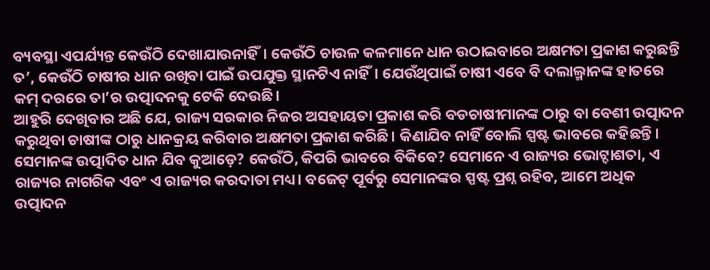ବ୍ୟବସ୍ଥା ଏପର୍ଯ୍ୟନ୍ତ କେଉଁଠି ଦେଖାଯାଉନାହିଁ। କେଉଁଠି ଚାଉଳ କଳମାନେ ଧାନ ଉଠାଇବାରେ ଅକ୍ଷମତା ପ୍ରକାଶ କରୁଛନ୍ତି ତ’, କେଉଁଠି ଚାଷୀର ଧାନ ରଖିବା ପାଇଁ ଉପଯୁକ୍ତ ସ୍ଥାନଟିଏ ନାହିଁ। ଯେଉଁଥିପାଇଁ ଚାଷୀ ଏବେ ବି ଦଲାଲ୍ମାନଙ୍କ ହାତରେ କମ୍‍ ଦରରେ ତା’ର ଉତ୍ପାଦନକୁ ଟେକି ଦେଉଛି।
ଆହୁରି ଦେଖିବାର ଅଛି ଯେ, ରାଜ୍ୟ ସରକାର ନିଜର ଅସହାୟତା ପ୍ରକାଶ କରି ବଡଚାଷୀମାନଙ୍କ ଠାରୁ ବା ବେଶୀ ଉତ୍ପାଦନ କରୁଥିବା ଚାଷୀଙ୍କ ଠାରୁ ଧାନକ୍ରୟ କରିବାର ଅକ୍ଷମତା ପ୍ରକାଶ କରିଛି। କିଣାଯିବ ନାହିଁ ବୋଲି ସ୍ପଷ୍ଟ ଭାବରେ କହିଛନ୍ତି। ସେମାନଙ୍କ ଉତ୍ପାଦିତ ଧାନ ଯିବ କୁଆଡ଼େ? କେଉଁଠି, କିପରି ଭାବରେ ବିକିବେ? ସେମାନେ ଏ ରାଜ୍ୟର ଭୋଟ୍ଦାଶତା, ଏ ରାଜ୍ୟର ନାଗରିକ ଏବଂ ଏ ରାଜ୍ୟର କରଦାତା ମଧ୍ୟ। ବଜେଟ୍‍ ପୂର୍ବରୁ ସେମାନଙ୍କର ସ୍ପଷ୍ଟ ପ୍ରଶ୍ନ ରହିବ, ଆମେ ଅଧିକ ଉତ୍ପାଦନ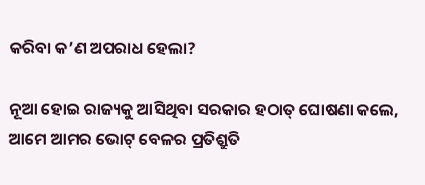କରିବା କ’ଣ ଅପରାଧ ହେଲା?

ନୂଆ ହୋଇ ରାଜ୍ୟକୁ ଆସିଥିବା ସରକାର ହଠାତ୍‍ ଘୋଷଣା କଲେ, ଆମେ ଆମର ଭୋଟ୍‍ ବେଳର ପ୍ରତିଶ୍ରୁତି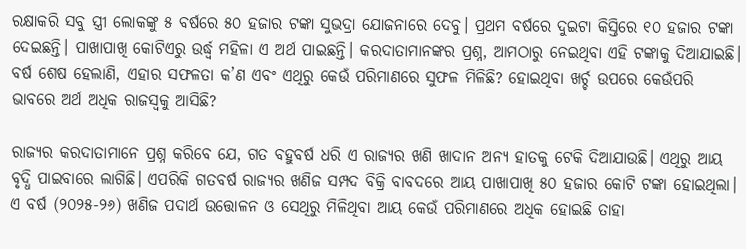ରକ୍ଷାକରି ସବୁ ସ୍ତ୍ରୀ ଲୋକଙ୍କୁ ୫ ବର୍ଷରେ ୫୦ ହଜାର ଟଙ୍କା ସୁଭଦ୍ରା ଯୋଜନାରେ ଦେବୁ। ପ୍ରଥମ ବର୍ଷରେ ଦୁଇଟା କିସ୍ତିରେ ୧୦ ହଜାର ଟଙ୍କା ଦେଇଛନ୍ତି। ପାଖାପାଖି କୋଟିଏରୁ ଉର୍ଦ୍ଧ୍ୱ ମହିଳା ଏ ଅର୍ଥ ପାଇଛନ୍ତି। କରଦାତାମାନଙ୍କର ପ୍ରଶ୍ନ, ଆମଠାରୁ ନେଇଥିବା ଏହି ଟଙ୍କାକୁ ଦିଆଯାଇଛି। ବର୍ଷ ଶେଷ ହେଲାଣି, ଏହାର ସଫଳତା କ’ଣ ଏବଂ ଏଥିରୁ କେଉଁ ପରିମାଣରେ ସୁଫଳ ମିଳିଛି? ହୋଇଥିବା ଖର୍ଚ୍ଚ ଉପରେ କେଉଁପରି ଭାବରେ ଅର୍ଥ ଅଧିକ ରାଜସ୍ୱକୁ ଆସିଛି?

ରାଜ୍ୟର କରଦାତାମାନେ ପ୍ରଶ୍ନ କରିବେ ଯେ, ଗତ ବହୁବର୍ଷ ଧରି ଏ ରାଜ୍ୟର ଖଣି ଖାଦାନ ଅନ୍ୟ ହାତକୁ ଟେକି ଦିଆଯାଉଛି। ଏଥିରୁ ଆୟ ବୃଦ୍ଧି ପାଇବାରେ ଲାଗିଛି। ଏପରିକି ଗତବର୍ଷ ରାଜ୍ୟର ଖଣିଜ ସମ୍ପଦ ବିକ୍ରି ବାବଦରେ ଆୟ ପାଖାପାଖି ୫୦ ହଜାର କୋଟି ଟଙ୍କା ହୋଇଥିଲା। ଏ ବର୍ଷ (୨୦୨୫-୨୬) ଖଣିଜ ପଦାର୍ଥ ଉତ୍ତୋଳନ ଓ ସେଥିରୁ ମିଳିଥିବା ଆୟ କେଉଁ ପରିମାଣରେ ଅଧିକ ହୋଇଛି ତାହା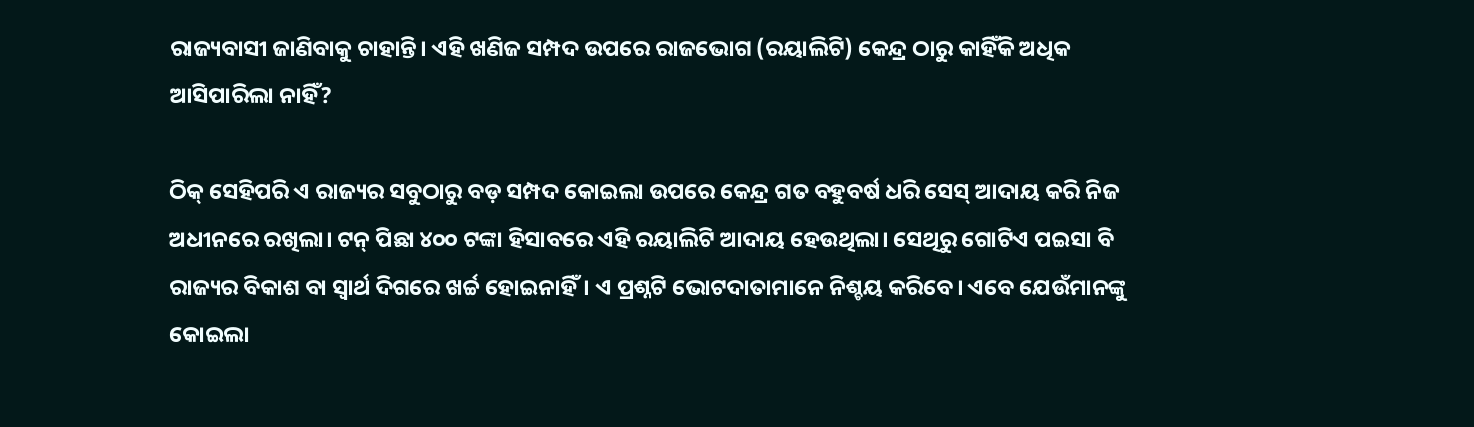ରାଜ୍ୟବାସୀ ଜାଣିବାକୁ ଚାହାନ୍ତି। ଏହି ଖଣିଜ ସମ୍ପଦ ଉପରେ ରାଜଭୋଗ (ରୟାଲିଟି) କେନ୍ଦ୍ର ଠାରୁ କାହିଁକି ଅଧିକ ଆସିପାରିଲା ନାହିଁ?

ଠିକ୍‍ ସେହିପରି ଏ ରାଜ୍ୟର ସବୁଠାରୁ ବଡ଼ ସମ୍ପଦ କୋଇଲା ଉପରେ କେନ୍ଦ୍ର ଗତ ବହୁବର୍ଷ ଧରି ସେସ୍‍ ଆଦାୟ କରି ନିଜ ଅଧୀନରେ ରଖିଲା। ଟନ୍‍ ପିଛା ୪୦୦ ଟଙ୍କା ହିସାବରେ ଏହି ରୟାଲିଟି ଆଦାୟ ହେଉଥିଲା। ସେଥିରୁ ଗୋଟିଏ ପଇସା ବି ରାଜ୍ୟର ବିକାଶ ବା ସ୍ୱାର୍ଥ ଦିଗରେ ଖର୍ଚ୍ଚ ହୋଇନାହିଁ। ଏ ପ୍ରଶ୍ନଟି ଭୋଟଦାତାମାନେ ନିଶ୍ଚୟ କରିବେ। ଏବେ ଯେଉଁମାନଙ୍କୁ କୋଇଲା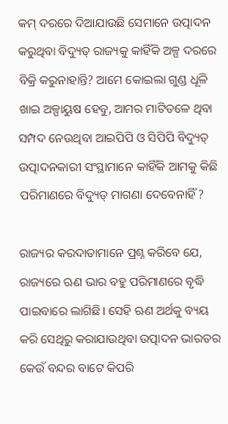କମ୍‍ ଦରରେ ଦିଆଯାଉଛି ସେମାନେ ଉତ୍ପାଦନ କରୁଥିବା ବିଦ୍ୟୁତ୍‍ ରାଜ୍ୟକୁ କାହିଁକି ଅଳ୍ପ ଦରରେ ବିକ୍ରି କରୁନାହାନ୍ତି? ଆମେ କୋଇଲା ଗୁଣ୍ଡ ଧୂଳି ଖାଇ ଅଳ୍ପାୟୁଷ ହେବୁ, ଆମର ମାଟିତଳେ ଥିବା ସମ୍ପଦ ନେଉଥିବା ଆଇପିପି ଓ ସିପିପି ବିଦ୍ୟୁତ୍‍ ଉତ୍ପାଦନକାରୀ ସଂସ୍ଥାମାନେ କାହିଁକି ଆମକୁ କିଛି ପରିମାଣରେ ବିଦ୍ୟୁତ୍‍ ମାଗଣା ଦେବେନାହିଁ?

ରାଜ୍ୟର କରଦାତାମାନେ ପ୍ରଶ୍ନ କରିବେ ଯେ, ରାଜ୍ୟରେ ଋଣ ଭାର ବହୁ ପରିମାଣରେ ବୃଦ୍ଧି ପାଇବାରେ ଲାଗିଛି। ସେହି ଋଣ ଅର୍ଥକୁ ବ୍ୟୟ କରି ସେଥିରୁ କରାଯାଉଥିବା ଉତ୍ପାଦନ ଭାରତର କେଉଁ ବନ୍ଦର ବାଟେ କିପରି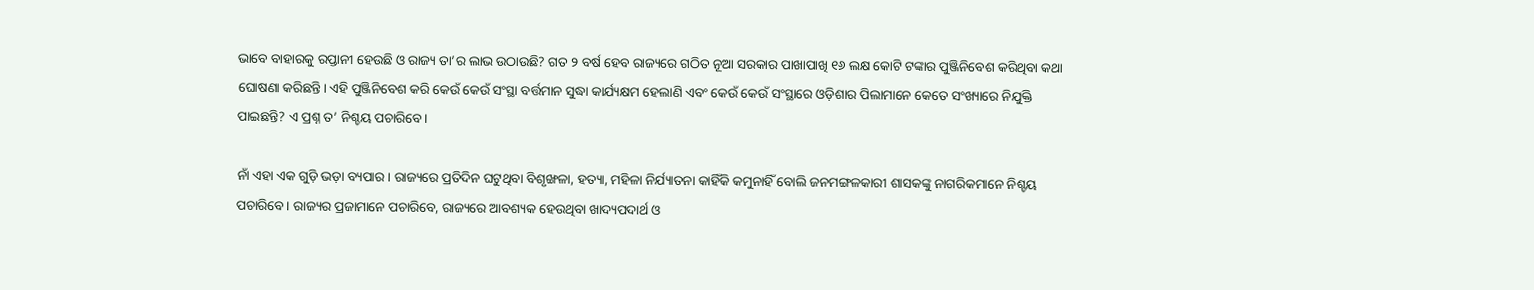ଭାବେ ବାହାରକୁ ରପ୍ତାନୀ ହେଉଛି ଓ ରାଜ୍ୟ ତା’ର ଲାଭ ଉଠାଉଛି? ଗତ ୨ ବର୍ଷ ହେବ ରାଜ୍ୟରେ ଗଠିତ ନୂଆ ସରକାର ପାଖାପାଖି ୧୬ ଲକ୍ଷ କୋଟି ଟଙ୍କାର ପୁଞ୍ଜିନିବେଶ କରିଥିବା କଥା ଘୋଷଣା କରିଛନ୍ତି। ଏହି ପୁଞ୍ଜିନିବେଶ କରି କେଉଁ କେଉଁ ସଂସ୍ଥା ବର୍ତ୍ତମାନ ସୁଦ୍ଧା କାର୍ଯ୍ୟକ୍ଷମ ହେଲାଣି ଏବଂ କେଉଁ କେଉଁ ସଂସ୍ଥାରେ ଓଡ଼ିଶାର ପିଲାମାନେ କେତେ ସଂଖ୍ୟାରେ ନିଯୁକ୍ତି ପାଇଛନ୍ତି? ଏ ପ୍ରଶ୍ନ ତ’ ନିଶ୍ଚୟ ପଚାରିବେ।

ନାଁ ଏହା ଏକ ଗୁଡ଼ି ଭଡ଼ା ବ୍ୟପାର। ରାଜ୍ୟରେ ପ୍ରତିଦିନ ଘଟୁଥିବା ବିଶୃଙ୍ଖଳା, ହତ୍ୟା, ମହିଳା ନିର୍ଯ୍ୟାତନା କାହିଁକି କମୁନାହିଁ ବୋଲି ଜନମଙ୍ଗଳକାରୀ ଶାସକଙ୍କୁ ନାଗରିକମାନେ ନିଶ୍ଚୟ ପଚାରିବେ। ରାଜ୍ୟର ପ୍ରଜାମାନେ ପଚାରିବେ, ରାଜ୍ୟରେ ଆବଶ୍ୟକ ହେଉଥିବା ଖାଦ୍ୟପଦାର୍ଥ ଓ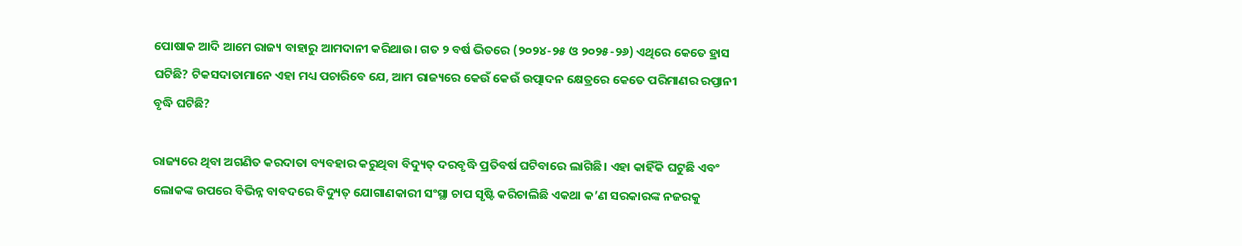ପୋଷାକ ଆଦି ଆମେ ରାଜ୍ୟ ବାହାରୁ ଆମଦାନୀ କରିଥାଉ। ଗତ ୨ ବର୍ଷ ଭିତରେ (୨୦୨୪-୨୫ ଓ ୨୦୨୫-୨୬) ଏଥିରେ କେତେ ହ୍ରାସ ଘଟିଛି? ଟିକସଦାତାମାନେ ଏହା ମଧ୍ୟ ପଚାରିବେ ଯେ, ଆମ ରାଜ୍ୟରେ କେଉଁ କେଉଁ ଉତ୍ପାଦନ କ୍ଷେତ୍ରରେ କେତେ ପରିମାଣର ରପ୍ତାନୀ ବୃଦ୍ଧି ଘଟିଛି?

ରାଜ୍ୟରେ ଥିବା ଅଗଣିତ କରଦାତା ବ୍ୟବହାର କରୁଥିବା ବିଦ୍ୟୁତ୍‍ ଦରବୃଦ୍ଧି ପ୍ରତିବର୍ଷ ଘଟିବାରେ ଲାଗିଛି। ଏହା କାହିଁକି ଘଟୁଛି ଏବଂ ଲୋକଙ୍କ ଉପରେ ବିଭିନ୍ନ ବାବଦରେ ବିଦ୍ୟୁତ୍‍ ଯୋଗାଣକାରୀ ସଂସ୍ଥା ଚାପ ସୃଷ୍ଟି କରିଚାଲିଛି ଏକଥା କ’ଣ ସରକାରଙ୍କ ନଜରକୁ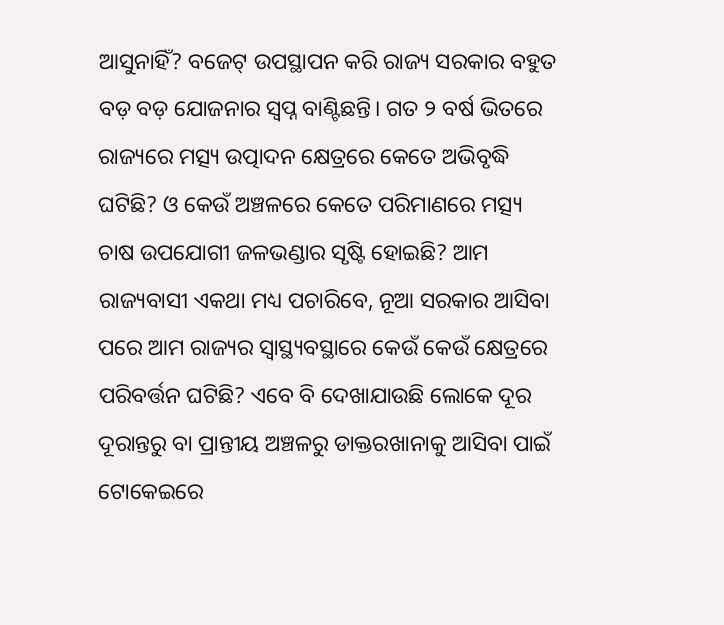ଆସୁନାହିଁ? ବଜେଟ୍‍ ଉପସ୍ଥାପନ କରି ରାଜ୍ୟ ସରକାର ବହୁତ ବଡ଼ ବଡ଼ ଯୋଜନାର ସ୍ୱପ୍ନ ବାଣ୍ଟିଛନ୍ତି। ଗତ ୨ ବର୍ଷ ଭିତରେ ରାଜ୍ୟରେ ମତ୍ସ୍ୟ ଉତ୍ପାଦନ କ୍ଷେତ୍ରରେ କେତେ ଅଭିବୃଦ୍ଧି ଘଟିଛି? ଓ କେଉଁ ଅଞ୍ଚଳରେ କେତେ ପରିମାଣରେ ମତ୍ସ୍ୟ ଚାଷ ଉପଯୋଗୀ ଜଳଭଣ୍ଡାର ସୃଷ୍ଟି ହୋଇଛି? ଆମ ରାଜ୍ୟବାସୀ ଏକଥା ମଧ୍ୟ ପଚାରିବେ, ନୂଆ ସରକାର ଆସିବା ପରେ ଆମ ରାଜ୍ୟର ସ୍ୱାସ୍ଥ୍ୟବସ୍ଥାରେ କେଉଁ କେଉଁ କ୍ଷେତ୍ରରେ ପରିବର୍ତ୍ତନ ଘଟିଛି? ଏବେ ବି ଦେଖାଯାଉଛି ଲୋକେ ଦୂର ଦୂରାନ୍ତରୁ ବା ପ୍ରାନ୍ତୀୟ ଅଞ୍ଚଳରୁ ଡାକ୍ତରଖାନାକୁ ଆସିବା ପାଇଁ ଟୋକେଇରେ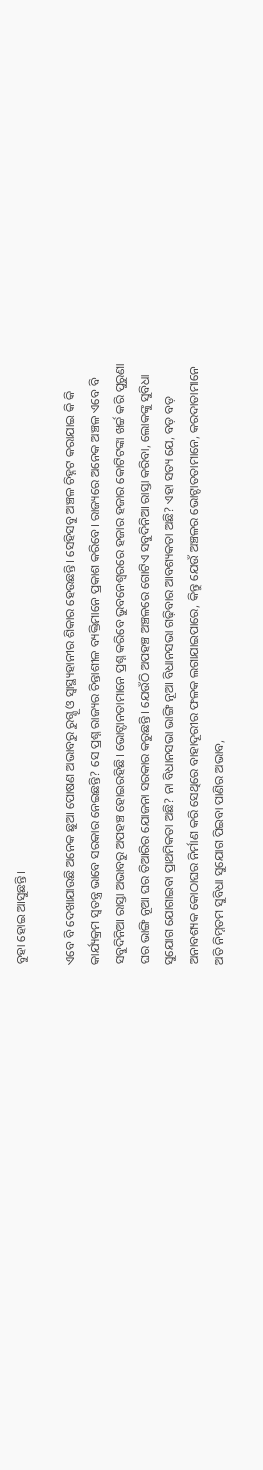ବୁହା ହୋଇ ଆସୁଛନ୍ତି।

ଏବେ ବି ଦେଖାଯାଉଛି ଅନେକ ଛୁଆ ପୋଷଣ ଅଭାବରୁ ରୁଗ୍ଣୂ ଓ ସ୍ୱାସ୍ଥ୍ୟହାନୀର ଶିକାର ହେଉଛନ୍ତି। ସେହିସବୁ ଅଞ୍ଚଳ ଚିହ୍ନଟ କରାଯାଇ କି କି କାର୍ଯ୍ୟକ୍ରମ ସ୍ୱତନ୍ତ୍ର ଭାବେ ସରକାର ନେଇଛନ୍ତି? ସେ ପ୍ରଶ୍ନ ରାଜ୍ୟର ଚିନ୍ତାଶୀଳ ବ୍ୟକ୍ତିମାନେ ପ୍ରକାଶ କରିବେ। ରାଜ୍ୟରେ ଅନେକ ଅଞ୍ଚଳ ଏବେ ବି ସବୁଦିନିଆ ରାସ୍ତା ଅଭାବରୁ ଅପହଞ୍ଚ ହୋଇରହିଛି। ଭୋଟ୍ଦାନତାମାନେ ପ୍ରଶ୍ନ କରିବେ ଭୁବନେଶ୍ୱରରେ ହଜାର ହଜାର କୋଟିଟଙ୍କା ଖର୍ଚ୍ଚ କରି ପୁରୁଣା ଘର ଭାଙ୍ଗି ନୂଆ ଘର ତିଆରିର ଯୋଜନା ସରକାର କରୁଛନ୍ତି। ଯେଉଁଠି ଅପହଞ୍ଚ ଅଞ୍ଚଳରେ ଗୋଟିଏ ସବୁଦିନିଆ ରାସ୍ତା କରିବା, ଲୋକଙ୍କୁ ସୁବିଧା ସୁଯୋଗ ଯୋଗାଇବା ପ୍ରାଥମିକତା ଅଛି? ନା ବିଧାନସଭା ଭାଙ୍ଗି ନୂଆ ବିଧାନସଭା ଗଢ଼ିବାର ଆବଶ୍ୟକତା ଅଛି? ଏହା ସତ୍ୟ ଯେ, ବଡ଼ ବଡ଼ ଅନାବଶ୍ୟକ କୋଠାଘର ନିର୍ମାଣ କରି ସେଥିରେ ବାହାଦୂରୀର ଫଳକ ଲଗାଯାଇପାରେ, କିନ୍ତୁ ଯେଉଁ ଅଞ୍ଚଳର ଭୋଟ୍ଦାତତାମାନେ, କରଦାତାମାନେ ଅତି ନିମ୍ନତମ ସୁବିଧା ସୁଯୋଗ ପିଇବା ପାଣିର ଅଭାବ,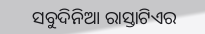ସବୁଦିନିଆ ରାସ୍ତାଟିଏର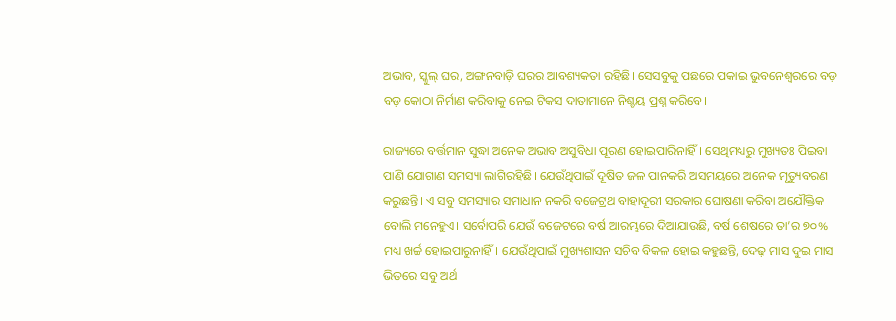ଅଭାବ, ସ୍କୁଲ୍‍ ଘର, ଅଙ୍ଗନବାଡ଼ି ଘରର ଆବଶ୍ୟକତା ରହିଛି। ସେସବୁକୁ ପଛରେ ପକାଇ ଭୁବନେଶ୍ୱରରେ ବଡ଼ ବଡ଼ କୋଠା ନିର୍ମାଣ କରିବାକୁ ନେଇ ଟିକସ ଦାତାମାନେ ନିଶ୍ଚୟ ପ୍ରଶ୍ନ କରିବେ।

ରାଜ୍ୟରେ ବର୍ତ୍ତମାନ ସୁଦ୍ଧା ଅନେକ ଅଭାବ ଅସୁବିଧା ପୂରଣ ହୋଇପାରିନାହିଁ। ସେଥିମଧ୍ୟରୁ ମୁଖ୍ୟତଃ ପିଇବା ପାଣି ଯୋଗାଣ ସମସ୍ୟା ଲାଗିରହିଛି। ଯେଉଁଥିପାଇଁ ଦୂଷିତ ଜଳ ପାନକରି ଅସମୟରେ ଅନେକ ମୃତ୍ୟୁବରଣ କରୁଛନ୍ତି। ଏ ସବୁ ସମସ୍ୟାର ସମାଧାନ ନକରି ବଜେଟ୍ରଥ ବାହାଦୂରୀ ସରକାର ଘୋଷଣା କରିବା ଅଯୌକ୍ତିକ ବୋଲି ମନେହୁଏ। ସର୍ବୋପରି ଯେଉଁ ବଜେଟରେ ବର୍ଷ ଆରମ୍ଭରେ ଦିଆଯାଉଛି, ବର୍ଷ ଶେଷରେ ତା’ର ୭୦% ମଧ୍ୟ ଖର୍ଚ୍ଚ ହୋଇପାରୁନାହିଁ। ଯେଉଁଥିପାଇଁ ମୁଖ୍ୟଶାସନ ସଚିବ ବିକଳ ହୋଇ କହୁଛନ୍ତି, ଦେଢ଼ ମାସ ଦୁଇ ମାସ ଭିତରେ ସବୁ ଅର୍ଥ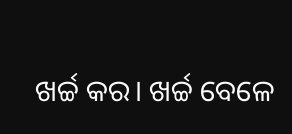ଖର୍ଚ୍ଚ କର। ଖର୍ଚ୍ଚ ବେଳେ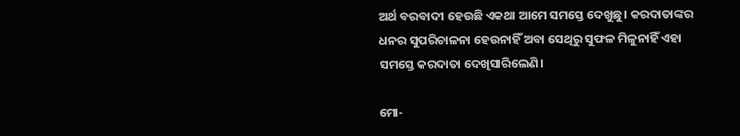ଅର୍ଥ ବରବାଦୀ ହେଉଛି ଏକଥା ଆମେ ସମସ୍ତେ ଦେଖୁଛୁ। କରଦାତାଙ୍କର ଧନର ସୁପରିଚାଳନା ହେଉନାହିଁ ଅବା ସେଥିରୁ ସୁଫଳ ମିଳୁନାହିଁ ଏହା ସମସ୍ତେ କରଦାତା ଦେଖିସାରିଲେଣି।

ମୋ-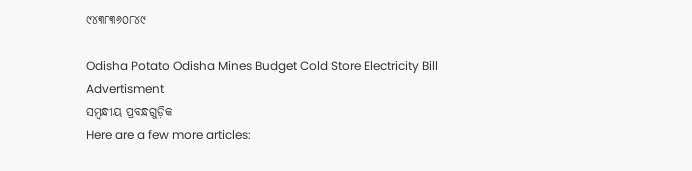୯୪୩୮୩୬୦୮୪୯

Odisha Potato Odisha Mines Budget Cold Store Electricity Bill
Advertisment
ସମ୍ବନ୍ଧୀୟ ପ୍ରବନ୍ଧଗୁଡ଼ିକ
Here are a few more articles: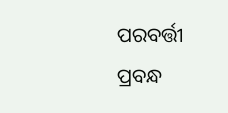ପରବର୍ତ୍ତୀ ପ୍ରବନ୍ଧ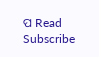ପ Read
Subscribe